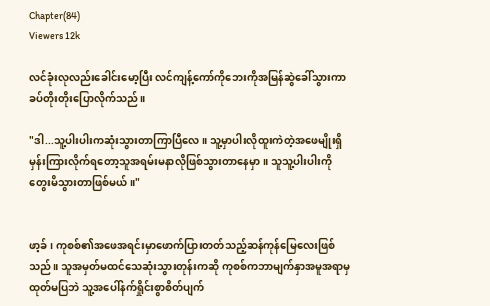Chapter(84)
Viewers 12k

လင်ခုံးလုလည်းခေါင်းမော့ပြီး လင်ကျန့်ကော်ကိုဘေးကိုအမြန်ဆွဲခေါ်သွားကာခပ်တိုးတိုးပြောလိုက်သည်။

"ဒါ...သူ့ပါးပါးကဆုံးသွားတာကြာပြီလေ။ သူ့မှာပါးလိုထူးကဲတဲ့အဖေမျိုးရှိမှန်းကြားလိုက်ရတော့သူအရမ်းမနာလိုဖြစ်သွားတာနေမှာ။ သူသူ့ပါးပါးကိုတွေးမိသွားတာဖြစ်မယ်။"


ဖာ့ခ်၊ ကုစစ်၏အဖေအရင်းမှာဖောက်ပြားတတ်သည့်ဆန်ကုန်မြေလေးဖြစ်သည်။ သူအမှတ်မထင်သေဆုံးသွားတုန်းကဆို ကုစစ်ကဘာမျက်နှာအမူအရာမှထုတ်မပြဘဲ သူ့အပေါ်နက်ရှိုင်းစွာစိတ်ပျက်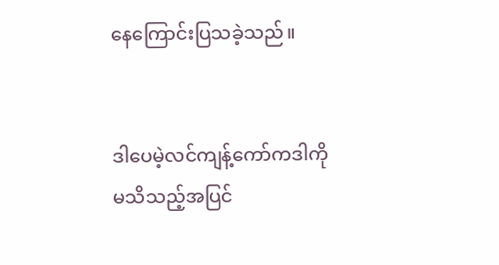နေကြောင်းပြသခဲ့သည်။


ဒါပေမဲ့လင်ကျန့်ကော်ကဒါကိုမသိသည့်အပြင်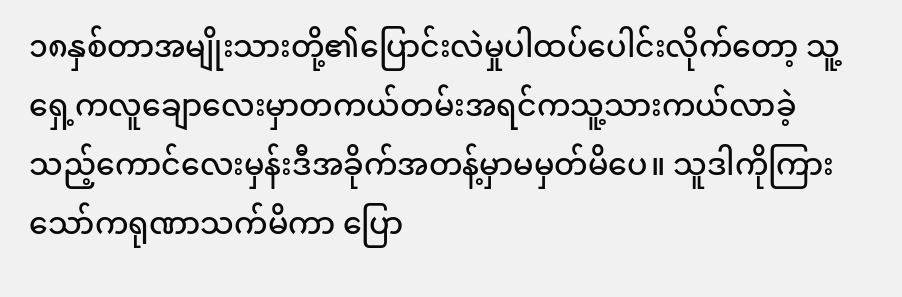၁၈နှစ်တာအမျိုးသားတို့၏ပြောင်းလဲမှုပါထပ်ပေါင်းလိုက်တော့ သူ့ရှေ့ကလူချောလေးမှာတကယ်တမ်းအရင်ကသူ့သားကယ်လာခဲ့သည့်ကောင်လေးမှန်းဒီအခိုက်အတန့်မှာမမှတ်မိပေ။ သူဒါကိုကြားသော်ကရုဏာသက်မိကာ ပြော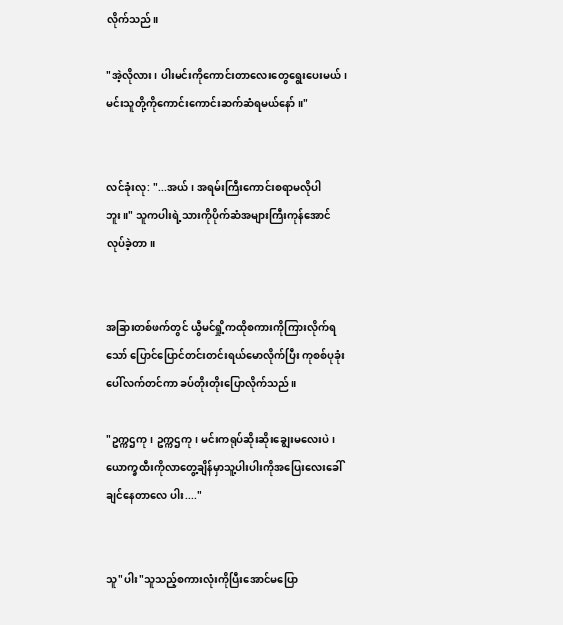လိုက်သည်။

"အဲ့လိုလား၊ ပါးမင်းကိုကောင်းတာလေးတွေရွေးပေးမယ်၊ မင်းသူတို့ကိုကောင်းကောင်းဆက်ဆံရမယ်နော်။"


လင်ခုံးလု: "...အယ်၊ အရမ်းကြီးကောင်းစရာမလိုပါဘူး။" သူကပါးရဲ့သားကိုပိုက်ဆံအများကြီးကုန်အောင်လုပ်ခဲ့တာ။


အခြားတစ်ဖက်တွင် ယွီမင်ရှို့ကထိုစကားကိုကြားလိုက်ရသော် ပြောင်ပြောင်တင်းတင်းရယ်မောလိုက်ပြီး ကုစစ်ပုခုံးပေါ်လက်တင်ကာ ခပ်တိုးတိုးပြောလိုက်သည်။

"ဥက္ကဌကု၊ ဥက္ကဌကု၊ မင်းကရုပ်ဆိုးဆိုးချွေးမလေးပဲ၊ ယောက္ခထီးကိုလာတွေ့ချိန်မှာသူ့ပါးပါးကိုအပြေးလေးခေါ်ချင်နေတာလေ ပါး...."


သူ"ပါး"သူသည့်စကားလုံးကိုပြီးအောင်မပြော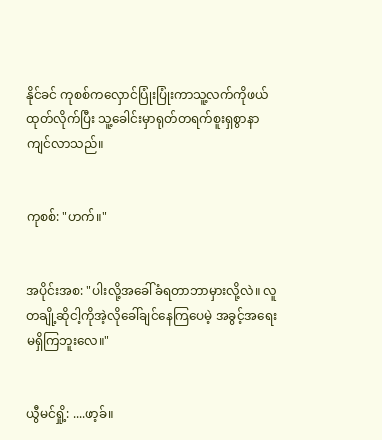နိုင်ခင် ကုစစ်ကလှောင်ပြုံးပြုံးကာသူ့လက်ကိုဖယ်ထုတ်လိုက်ပြီး သူ့ခေါင်းမှာရုတ်တရက်စူးရှစွာနာကျင်လာသည်။


ကုစစ်: "ဟက်။"


အပိုင်းအစ: "ပါးလို့အခေါ်ခံရတာဘာမှားလို့လဲ။ လူတချို့ဆိုငါ့ကိုအဲ့လိုခေါ်ချင်နေကြပေမဲ့ အခွင့်အရေးမရှိကြဘူးလေ။"


ယွီမင်ရှို့: ....ဖာ့ခ်။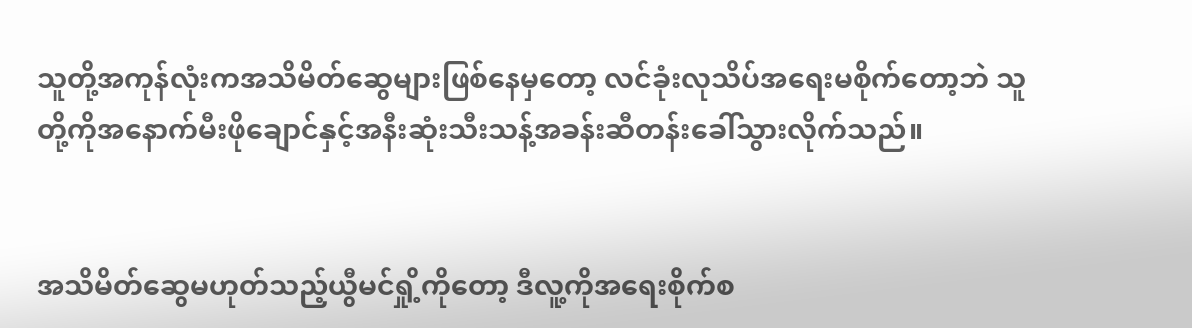သူတို့အကုန်လုံးကအသိမိတ်ဆွေများဖြစ်နေမှတော့ လင်ခုံးလုသိပ်အရေးမစိုက်တော့ဘဲ သူတို့ကိုအနောက်မီးဖိုချောင်နှင့်အနီးဆုံးသီးသန့်အခန်းဆီတန်းခေါ်သွားလိုက်သည်။


အသိမိတ်ဆွေမဟုတ်သည့်ယွီမင်ရှို့ကိုတော့ ဒီလူ့ကိုအရေးစိုက်စ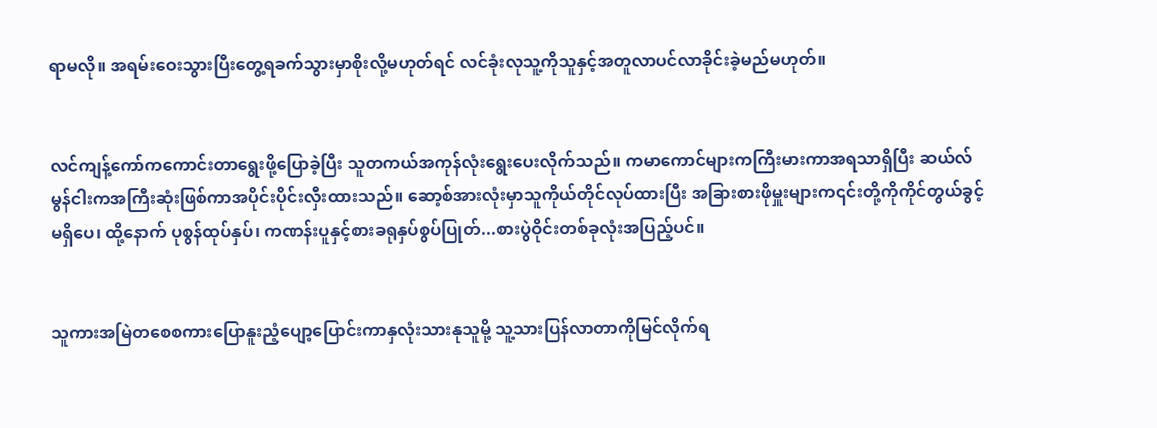ရာမလို။ အရမ်းဝေးသွားပြီးတွေ့ရခက်သွားမှာစိုးလို့မဟုတ်ရင် လင်ခုံးလုသူ့ကိုသူနှင့်အတူလာပင်လာခိုင်းခဲ့မည်မဟုတ်။


လင်ကျန့်ကော်ကကောင်းတာရွေးဖို့ပြောခဲ့ပြီး သူတကယ်အကုန်လုံးရွေးပေးလိုက်သည်။ ကမာကောင်များကကြီးမားကာအရသာရှိပြီး ဆယ်လ်မွန်ငါးကအကြီးဆုံးဖြစ်ကာအပိုင်းပိုင်းလှီးထားသည်။ ဆော့စ်အားလုံးမှာသူကိုယ်တိုင်လုပ်ထားပြီး အခြားစားဖိုမှူးများက၎င်းတို့ကိုကိုင်တွယ်ခွင့်မရှိပေ၊ ထို့နောက် ပုစွန်ထုပ်နှပ်၊ ကဏန်းပူနှင့်စားခရုနှပ်စွပ်ပြုတ်...စားပွဲဝိုင်းတစ်ခုလုံးအပြည့်ပင်။


သူကားအမြဲတစေစကားပြောနူးညံ့ပျော့ပြောင်းကာနှလုံးသားနုသူမို့ သူ့သားပြန်လာတာကိုမြင်လိုက်ရ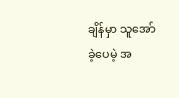ချိန်မှာ သူအော်ခဲ့ပေမဲ့ အ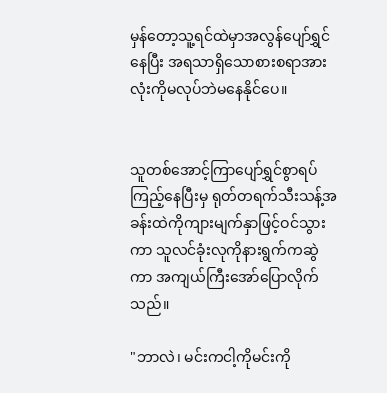မှန်တော့သူ့ရင်ထဲမှာအလွန်ပျော်ရွှင်နေပြီး အရသာရှိသောစားစရာအားလုံးကိုမလုပ်ဘဲမနေနိုင်ပေ။


သူတစ်အောင့်ကြာပျော်ရွှင်စွာရပ်ကြည့်နေပြီးမှ ရုတ်တရက်သီးသန့်အခန်းထဲကိုကျားမျက်နှာဖြင့်ဝင်သွားကာ သူလင်ခုံးလုကိုနားရွက်ကဆွဲကာ အကျယ်ကြီးအော်ပြောလိုက်သည်။

"ဘာလဲ၊ မင်းကငါ့ကိုမင်းကို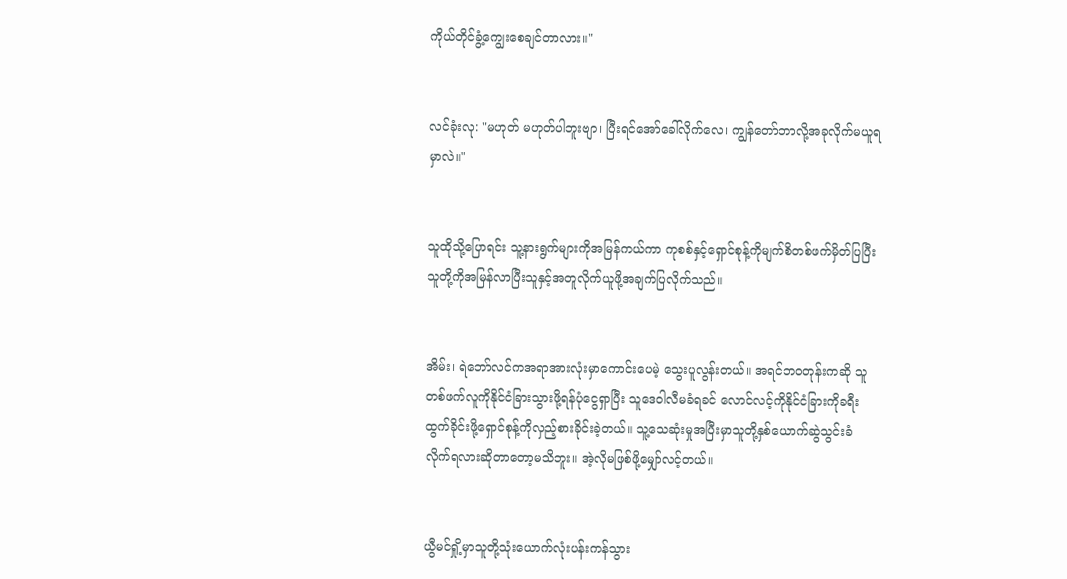ကိုယ်တိုင်ခွံ့ကျွေးစေချင်တာလား။"


လင်ခုံးလု: "မဟုတ် မဟုတ်ပါဘူးဗျာ၊ ပြီးရင်အော်ခေါ်လိုက်လေ၊ ကျွန်တော်ဘာလို့အခုလိုက်မယူရမှာလဲ။"


သူထိုသို့ပြောရင်း သူ့နားရွက်များကိုအမြန်ကယ်ကာ ကုစစ်နှင့်ရှောင်စုန့်ကိုမျက်စိတစ်ဖက်မှိတ်ပြပြီး သူတို့ကိုအမြန်လာပြီးသူနှင့်အတူလိုက်ယူဖို့အချက်ပြလိုက်သည်။


အိမ်း၊ ရဲဘော်လင်ကအရာအားလုံးမှာကောင်းပေမဲ့ သွေးပူလွန်းတယ်။ အရင်ဘဝတုန်းကဆို သူတစ်ဖက်လူကိုနိုင်ငံခြားသွားဖို့ရန်ပုံငွေရှာပြီး သူဒေဝါလီမခံရခင် လောင်လင့်ကိုနိုင်ငံခြားကိုခရီးထွက်ခိုင်းဖို့ရှောင်စုန့်ကိုလှည့်စားခိုင်းခဲ့တယ်။ သူ့သေဆုံးမှုအပြီးမှာသူတို့နှစ်ယောက်ဆွဲသွင်းခံလိုက်ရလားဆိုတာတော့မသိဘူး။ အဲ့လိုမဖြစ်ဖို့မျှော်လင့်တယ်။


ယွီမင်ရှို့မှာသူတို့သုံးယောက်လုံးပန်းကန်သွား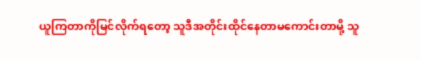ယူကြတာကိုမြင်လိုက်ရတော့ သူဒီအတိုင်းထိုင်နေတာမကောင်းတာမို့ သူ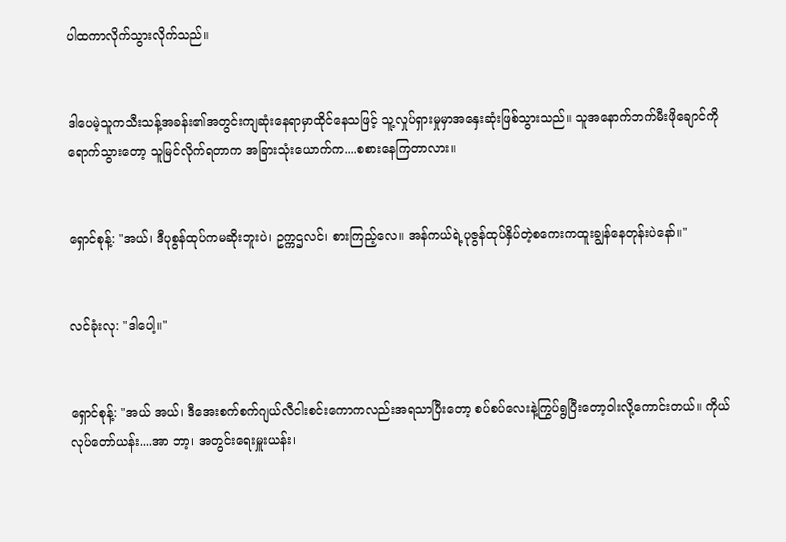ပါထကာလိုက်သွားလိုက်သည်။


ဒါပေမဲ့သူကသီးသန့်အခန်း၏အတွင်းကျဆုံးနေရာမှာထိုင်နေသဖြင့် သူ့လှုပ်ရှားမှုမှာအနှေးဆုံးဖြစ်သွားသည်။ သူအနောက်ဘက်မီးဖိုချောင်ကိုရောက်သွားတော့ သူမြင်လိုက်ရတာက အခြားသုံးယောက်က....စစားနေကြတာလား။


ရှောင်စုန့်: "အယ်၊ ဒီပုစွန်ထုပ်ကမဆိုးဘူးပဲ၊ ဥက္ကဌလင်၊ စားကြည့်လေ။ အန်ကယ်ရဲ့ပုဇွန်ထုပ်နှိပ်တဲ့စကေးကထူးချွန်နေတုန်းပဲနော်။"


လင်ခုံးလု: "ဒါပေါ့။"


ရှောင်စုန့်: "အယ် အယ်၊ ဒီအေးစက်စက်ဂျယ်လီငါးစင်းကောကလည်းအရသာပြီးတော့ စပ်စပ်လေးနဲ့ကြွပ်ရွပြီးတော့ဝါးလို့ကောင်းတယ်။ ကိုယ်လုပ်တော်ယန်း....အာ ဘာ့၊ အတွင်းရေးမှူးယန်း၊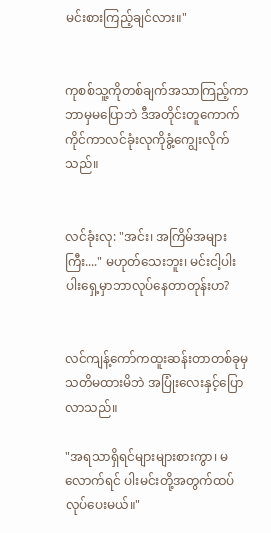မင်းစားကြည့်ချင်လား။"


ကုစစ်သူ့ကိုတစ်ချက်အသာကြည့်ကာ ဘာမှမပြောဘဲ ဒီအတိုင်းတူကောက်ကိုင်ကာလင်ခုံးလုကိုခွံ့ကျွေးလိုက်သည်။


လင်ခုံးလု: "အင်း၊ အကြိမ်အများကြီး...." မဟုတ်သေးဘူး၊ မင်းငါ့ပါးပါးရှေ့မှာဘာလုပ်နေတာတုန်းဟ?


လင်ကျန့်ကော်ကထူးဆန်းတာတစ်ခုမှသတိမထားမိဘဲ အပြုံးလေးနှင့်ပြောလာသည်။

"အရသာရှိရင်များများစားကွာ၊ မလောက်ရင် ပါးမင်းတို့အတွက်ထပ်လုပ်ပေးမယ်။"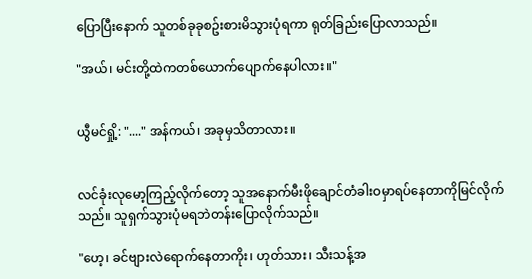ပြောပြီးနောက် သူတစ်ခုခုစဥ်းစားမိသွားပုံရကာ ရုတ်ခြည်းပြောလာသည်။

"အယ်၊ မင်းတို့ထဲကတစ်ယောက်ပျောက်နေပါလား။"


ယွီမင်ရှို့: "...." အန်ကယ်၊ အခုမှသိတာလား။


လင်ခုံးလုမော့ကြည့်လိုက်တော့ သူအနောက်မီးဖိုချောင်တံခါးဝမှာရပ်နေတာကိုမြင်လိုက်သည်။ သူရှက်သွားပုံမရဘဲတန်းပြောလိုက်သည်။

"ဟေ့၊ ခင်ဗျားလဲရောက်နေတာကိုး၊ ဟုတ်သား၊ သီးသန့်အ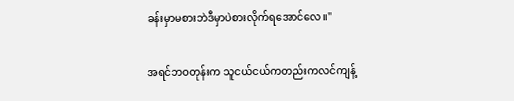ခန်းမှာမစားဘဲဒီမှာပဲစားလိုက်ရအောင်လေ။"


အရင်ဘဝတုန်းက သူငယ်ငယ်ကတည်းကလင်ကျန့်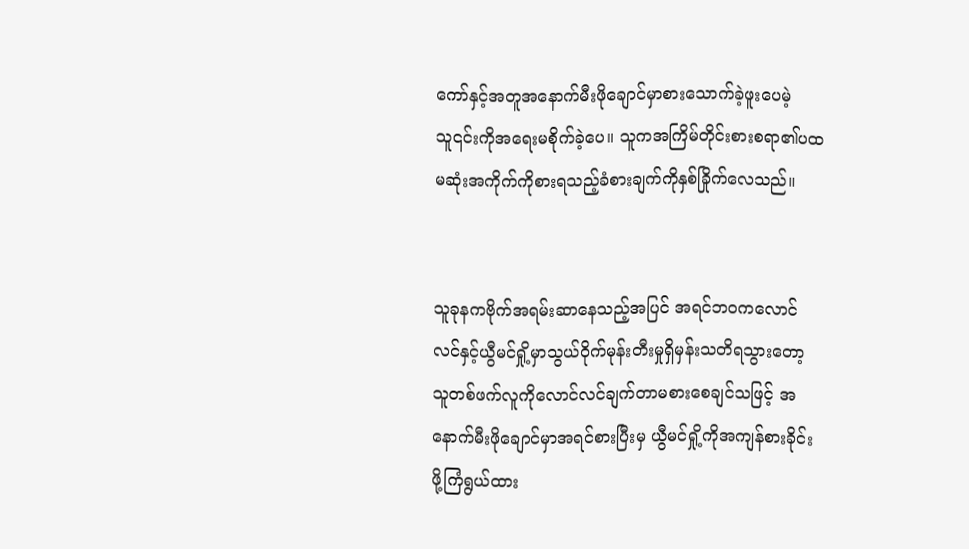ကော်နှင့်အတူအနောက်မီးဖိုချောင်မှာစားသောက်ခဲ့ဖူးပေမဲ့ သူ၎င်းကိုအရေးမစိုက်ခဲ့ပေ။ သူကအကြိမ်တိုင်းစားစရာ၏ပထမဆုံးအကိုက်ကိုစားရသည့်ခံစားချက်ကိုနှစ်ခြိုက်လေသည်။


သူခုနကဗိုက်အရမ်းဆာနေသည့်အပြင် အရင်ဘဝကလောင်လင်နှင့်ယွီမင်ရှို့မှာသွယ်ဝိုက်မုန်းတီးမှုရှိမှန်းသတိရသွားတော့ သူတစ်ဖက်လူကိုလောင်လင်ချက်တာမစားစေချင်သဖြင့် အနောက်မီးဖိုချောင်မှာအရင်စားပြီးမှ ယွီမင်ရှို့ကိုအကျန်စားခိုင်းဖို့ကြံရွယ်ထား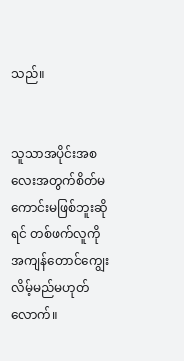သည်။


သူသာအပိုင်းအစလေးအတွက်စိတ်မကောင်းမဖြစ်ဘူးဆိုရင် တစ်ဖက်လူကိုအကျန်တောင်ကျွေးလိမ့်မည်မဟုတ်လောက်။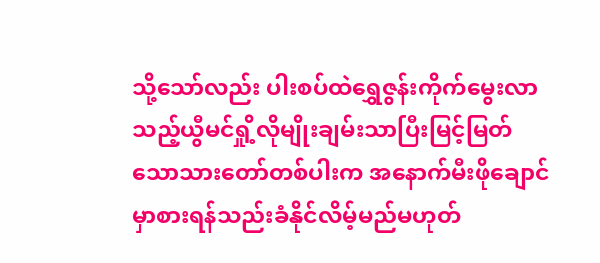သို့သော်လည်း ပါးစပ်ထဲရွှေဇွန်းကိုက်မွေးလာသည့်ယွီမင်ရှို့လိုမျိုးချမ်းသာပြီးမြင့်မြတ်သောသားတော်တစ်ပါးက အနောက်မီးဖိုချောင်မှာစားရန်သည်းခံနိုင်လိမ့်မည်မဟုတ်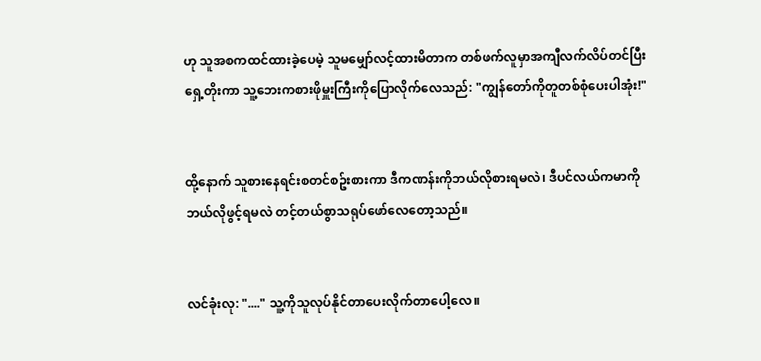ဟု သူအစကထင်ထားခဲ့ပေမဲ့ သူမမျှော်လင့်ထားမိတာက တစ်ဖက်လူမှာအကျီလက်လိပ်တင်ပြီး ရှေ့တိုးကာ သူ့ဘေးကစားဖိုမှူးကြီးကိုပြောလိုက်လေသည်: "ကျွန်တော်ကိုတူတစ်စုံပေးပါအုံး!"


ထို့နောက် သူစားနေရင်းစတင်စဥ်းစားကာ ဒီကဏန်းကိုဘယ်လိုစားရမလဲ၊ ဒီပင်လယ်ကမာကိုဘယ်လိုဖွင့်ရမလဲ တင့်တယ်စွာသရုပ်ဖော်လေတော့သည်။


လင်ခုံးလု: "...." သူ့ကိုသူလုပ်နိုင်တာပေးလိုက်တာပေါ့လေ။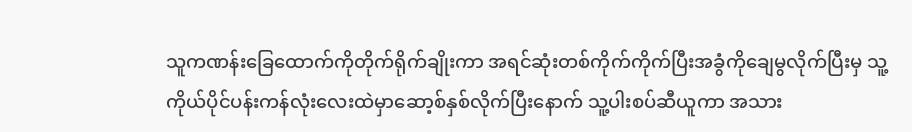သူကဏန်းခြေထောက်ကိုတိုက်ရိုက်ချိုးကာ အရင်ဆုံးတစ်ကိုက်ကိုက်ပြီးအခွံကိုချေမွလိုက်ပြီးမှ သူ့ကိုယ်ပိုင်ပန်းကန်လုံးလေးထဲမှာဆော့စ်နှစ်လိုက်ပြီးနောက် သူ့ပါးစပ်ဆီယူကာ အသား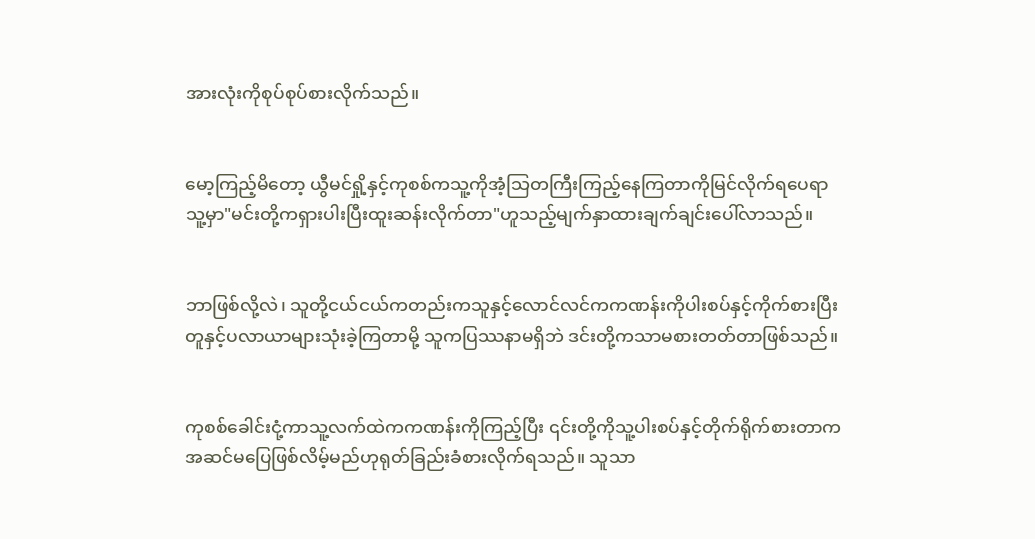အားလုံးကိုစုပ်စုပ်စားလိုက်သည်။


မော့ကြည့်မိတော့ ယွီမင်ရှို့နှင့်ကုစစ်ကသူ့ကိုအံ့သြတကြီးကြည့်နေကြတာကိုမြင်လိုက်ရပေရာ သူ့မှာ"မင်းတို့ကရှားပါးပြီးထူးဆန်းလိုက်တာ"ဟူသည့်မျက်နှာထားချက်ချင်းပေါ်လာသည်။


ဘာဖြစ်လို့လဲ၊ သူတို့ငယ်ငယ်ကတည်းကသူနှင့်လောင်လင်ကကဏန်းကိုပါးစပ်နှင့်ကိုက်စားပြီး တူနှင့်ပလာယာများသုံးခဲ့ကြတာမို့ သူကပြဿနာမရှိဘဲ ဒင်းတို့ကသာမစားတတ်တာဖြစ်သည်။


ကုစစ်ခေါင်းငုံ့ကာသူ့လက်ထဲကကဏန်းကိုကြည့်ပြီး ၎င်းတို့ကိုသူ့ပါးစပ်နှင့်တိုက်ရိုက်စားတာကအဆင်မပြေဖြစ်လိမ့်မည်ဟုရုတ်ခြည်းခံစားလိုက်ရသည်။ သူသာ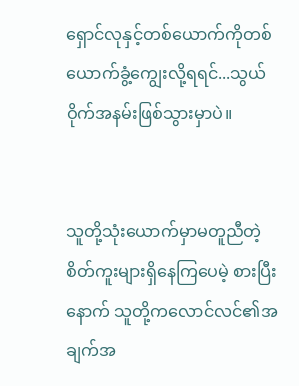ရှောင်လုနှင့်တစ်ယောက်ကိုတစ်ယောက်ခွံ့ကျွေးလို့ရရင်...သွယ်ဝိုက်အနမ်းဖြစ်သွားမှာပဲ။


သူတို့သုံးယောက်မှာမတူညီတဲ့စိတ်ကူးများရှိနေကြပေမဲ့ စားပြီးနောက် သူတို့ကလောင်လင်၏အချက်အ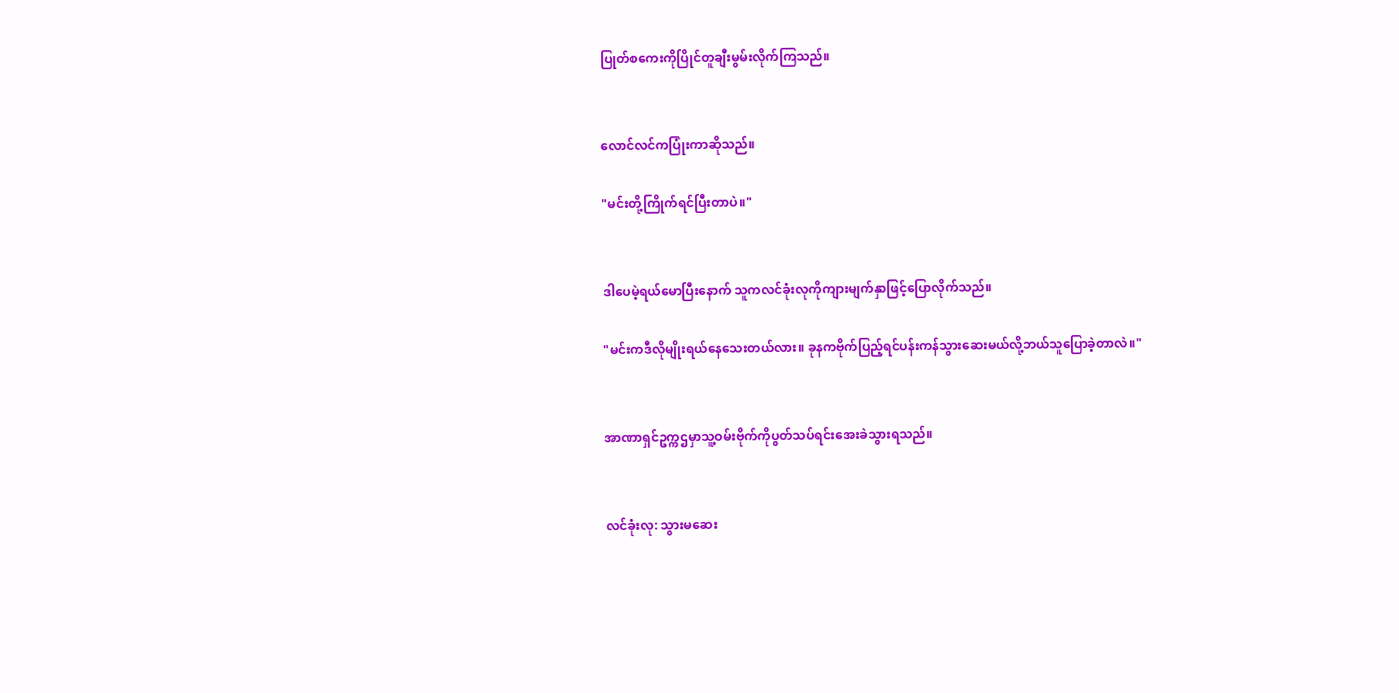ပြုတ်စကေးကိုပြိုင်တူချီးမွမ်းလိုက်ကြသည်။


လောင်လင်ကပြုံးကာဆိုသည်။

"မင်းတို့ကြိုက်ရင်ပြီးတာပဲ။"


ဒါပေမဲ့ရယ်မောပြီးနောက် သူကလင်ခုံးလုကိုကျားမျက်နှာဖြင့်ပြောလိုက်သည်။

"မင်းကဒီလိုမျိုးရယ်နေသေးတယ်လား။ ခုနကဗိုက်ပြည့်ရင်ပန်းကန်သွားဆေးမယ်လို့ဘယ်သူပြောခဲ့တာလဲ။"


အာဏာရှင်ဥက္ကဌမှာသူ့ဝမ်းဗိုက်ကိုပွတ်သပ်ရင်းအေးခဲသွားရသည်။


လင်ခုံးလု: သွားမဆေး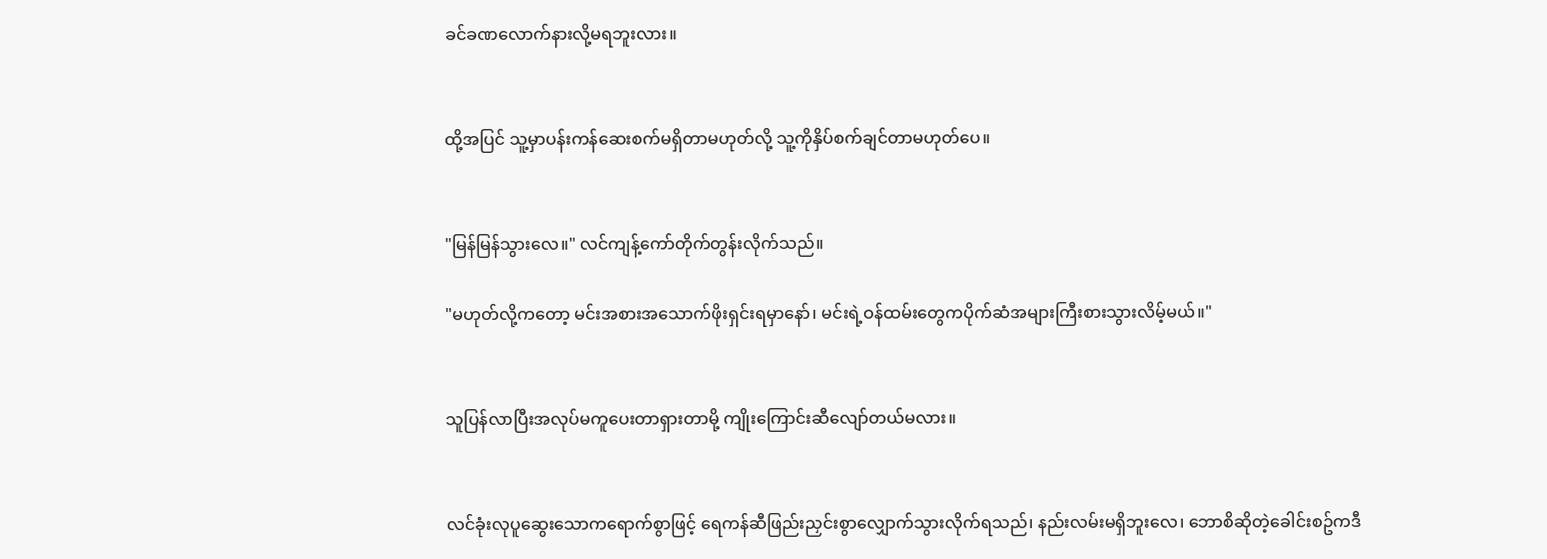ခင်ခဏလောက်နားလို့မရဘူးလား။


ထို့အပြင် သူ့မှာပန်းကန်ဆေးစက်မရှိတာမဟုတ်လို့ သူ့ကိုနှိပ်စက်ချင်တာမဟုတ်ပေ။


"မြန်မြန်သွားလေ။" လင်ကျန့်ကော်တိုက်တွန်းလိုက်သည်။

"မဟုတ်လို့ကတော့ မင်းအစားအသောက်ဖိုးရှင်းရမှာနော်၊ မင်းရဲ့ဝန်ထမ်းတွေကပိုက်ဆံအများကြီးစားသွားလိမ့်မယ်။"


သူပြန်လာပြီးအလုပ်မကူပေးတာရှားတာမို့ ကျိုးကြောင်းဆီလျော်တယ်မလား။


လင်ခုံးလုပူဆွေးသောကရောက်စွာဖြင့် ရေကန်ဆီဖြည်းညှင်းစွာလျှောက်သွားလိုက်ရသည်၊ နည်းလမ်းမရှိဘူးလေ၊ ဘောစိဆိုတဲ့ခေါင်းစဥ်ကဒီ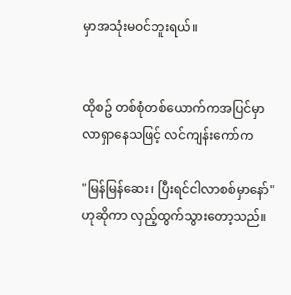မှာအသုံးမဝင်ဘူးရယ်။


ထိုစဥ် တစ်စုံတစ်ယောက်ကအပြင်မှာလာရှာနေသဖြင့် လင်ကျန်းကော်က

"မြန်မြန်ဆေး၊ ပြီးရင်ငါလာစစ်မှာနော်"ဟုဆိုကာ လှည့်ထွက်သွားတော့သည်။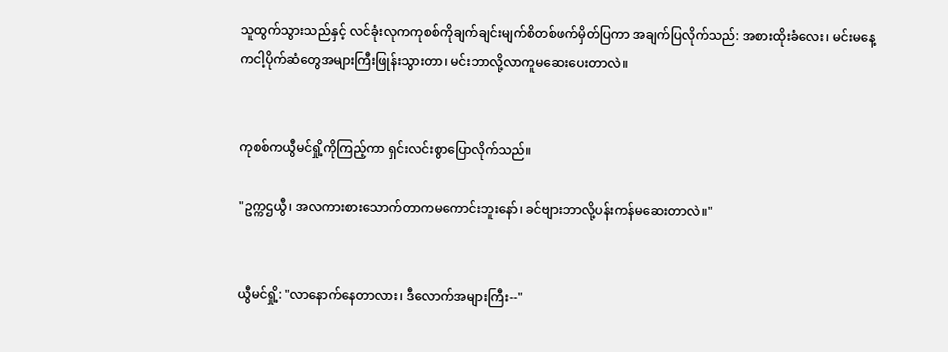သူထွက်သွားသည်နှင့် လင်ခုံးလုကကုစစ်ကိုချက်ချင်းမျက်စိတစ်ဖက်မှိတ်ပြကာ အချက်ပြလိုက်သည်: အစားထိုးခံလေး၊ မင်းမနေ့ကငါ့ပိုက်ဆံတွေအများကြီးဖြုန်းသွားတာ၊ မင်းဘာလို့လာကူမဆေးပေးတာလဲ။


ကုစစ်ကယွီမင်ရှို့ကိုကြည့်ကာ ရှင်းလင်းစွာပြောလိုက်သည်။

"ဥက္ကဌယွီ၊ အလကားစားသောက်တာကမကောင်းဘူးနော်၊ ခင်ဗျားဘာလို့ပန်းကန်မဆေးတာလဲ။"


ယွီမင်ရှို့: "လာနောက်နေတာလား၊ ဒီလောက်အများကြီး--"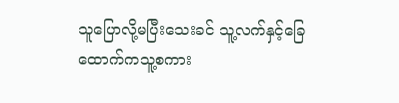သူပြောလို့မပြီးသေးခင် သူ့လက်နှင့်ခြေထောက်ကသူ့စကား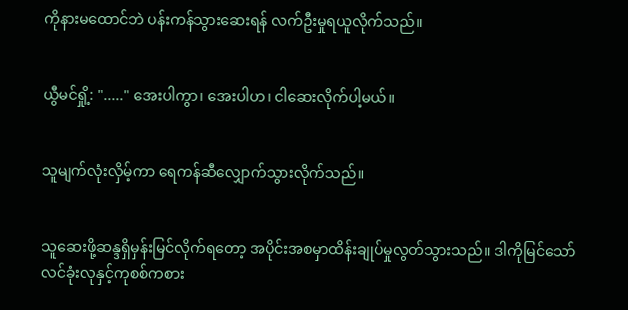ကိုနားမထောင်ဘဲ ပန်းကန်သွားဆေးရန် လက်ဦးမှုရယူလိုက်သည်။


ယွီမင်ရှို့: "....." အေးပါကွာ၊ အေးပါဟ၊ ငါဆေးလိုက်ပါ့မယ်။


သူမျက်လုံးလှိမ့်ကာ ရေကန်ဆီလျှောက်သွားလိုက်သည်။


သူဆေးဖို့ဆန္ဒရှိမှန်းမြင်လိုက်ရတော့ အပိုင်းအစမှာထိန်းချုပ်မှုလွတ်သွားသည်။ ဒါကိုမြင်သော် လင်ခုံးလုနှင့်ကုစစ်ကစား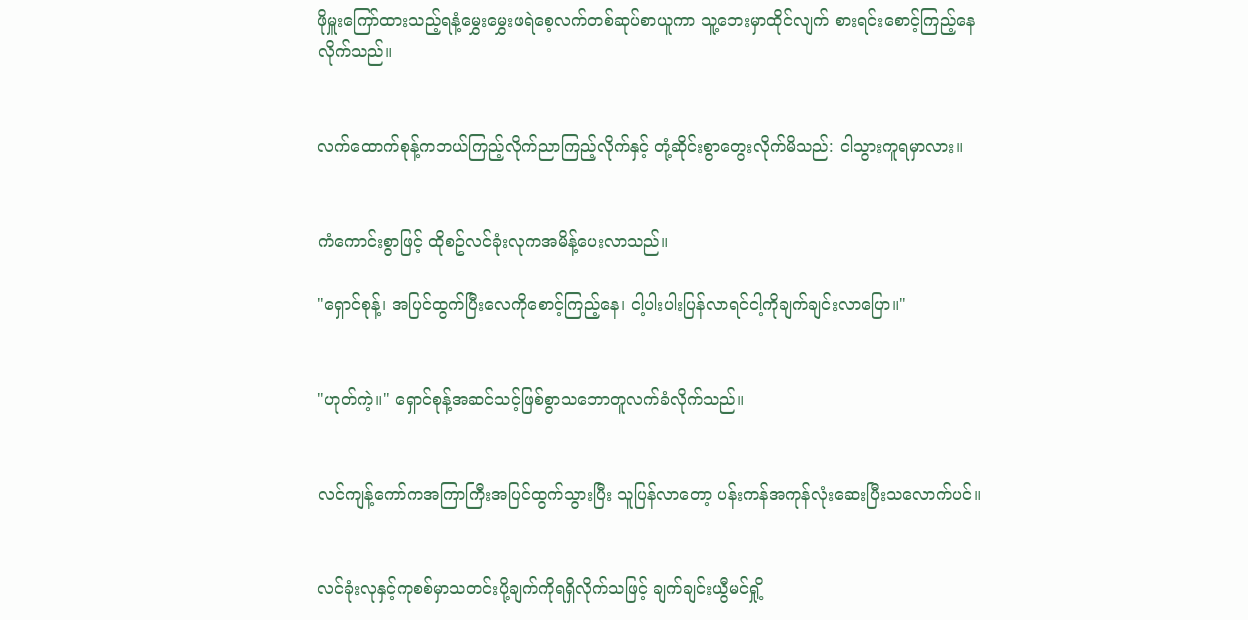ဖိုမှူးကြော်ထားသည့်ရနံ့မွှေးမွှေးဖရဲစေ့လက်တစ်ဆုပ်စာယူကာ သူ့ဘေးမှာထိုင်လျက် စားရင်းစောင့်ကြည့်နေလိုက်သည်။


လက်ထောက်စုန့်ကဘယ်ကြည့်လိုက်ညာကြည့်လိုက်နှင့် တုံ့ဆိုင်းစွာတွေးလိုက်မိသည်: ငါသွားကူရမှာလား။


ကံကောင်းစွာဖြင့် ထိုစဥ်လင်ခုံးလုကအမိန့်ပေးလာသည်။

"ရှောင်စုန့်၊ အပြင်ထွက်ပြီးလေကိုစောင့်ကြည့်နေ၊ ငါ့ပါးပါးပြန်လာရင်ငါ့ကိုချက်ချင်းလာပြော။"


"ဟုတ်ကဲ့။" ရှောင်စုန့်အဆင်သင့်ဖြစ်စွာသဘောတူလက်ခံလိုက်သည်။


လင်ကျန့်ကော်ကအကြာကြီးအပြင်ထွက်သွားပြီး သူပြန်လာတော့ ပန်းကန်အကုန်လုံးဆေးပြီးသလောက်ပင်။


လင်ခုံးလုနှင့်ကုစစ်မှာသတင်းပို့ချက်ကိုရရှိလိုက်သဖြင့် ချက်ချင်းယွီမင်ရှို့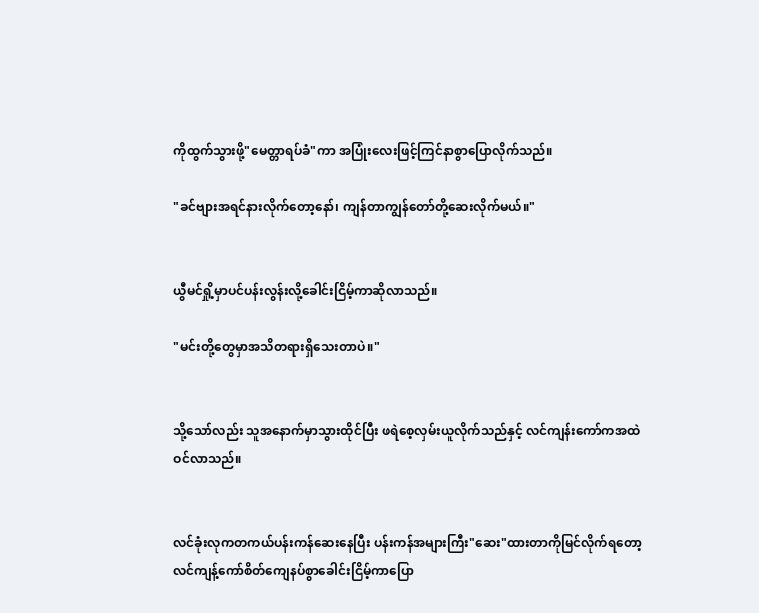ကိုထွက်သွားဖို့"မေတ္တာရပ်ခံ"ကာ အပြုံးလေးဖြင့်ကြင်နာစွာပြောလိုက်သည်။

"ခင်ဗျားအရင်နားလိုက်တော့နော်၊ ကျန်တာကျွန်တော်တို့ဆေးလိုက်မယ်။"


ယွီမင်ရှို့မှာပင်ပန်းလွန်းလို့ခေါင်းငြိမ့်ကာဆိုလာသည်။

"မင်းတို့တွေမှာအသိတရားရှိသေးတာပဲ။"


သို့သော်လည်း သူအနောက်မှာသွားထိုင်ပြီး ဖရဲစေ့လှမ်းယူလိုက်သည်နှင့် လင်ကျန်းကော်ကအထဲဝင်လာသည်။


လင်ခုံးလုကတကယ်ပန်းကန်ဆေးနေပြီး ပန်းကန်အများကြီး"ဆေး"ထားတာကိုမြင်လိုက်ရတော့ လင်ကျန့်ကော်စိတ်ကျေနပ်စွာခေါင်းငြိမ့်ကာပြော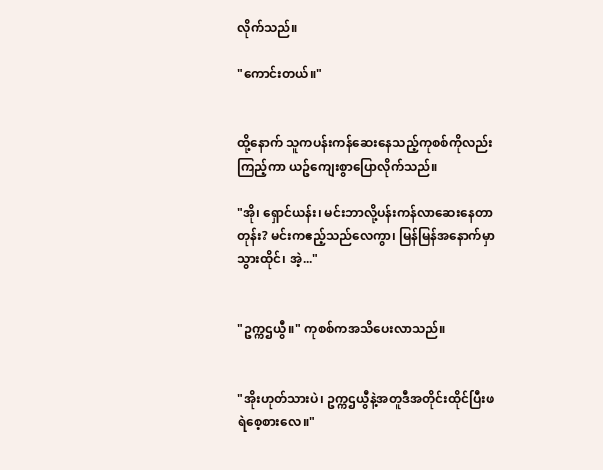လိုက်သည်။

"ကောင်းတယ်။"


ထို့နောက် သူကပန်းကန်ဆေးနေသည့်ကုစစ်ကိုလည်းကြည့်ကာ ယဥ်ကျေးစွာပြောလိုက်သည်။

"အို၊ ရှောင်ယန်း၊ မင်းဘာလို့ပန်းကန်လာဆေးနေတာတုန်း? မင်းကဧည့်သည်လေကွာ၊ မြန်မြန်အနောက်မှာသွားထိုင်၊ အဲ့..."


"ဥက္ကဌယွီ။" ကုစစ်ကအသိပေးလာသည်။


"အိုးဟုတ်သားပဲ၊ ဥက္ကဌယွီနဲ့အတူဒီအတိုင်းထိုင်ပြီးဖရဲစေ့စားလေ။"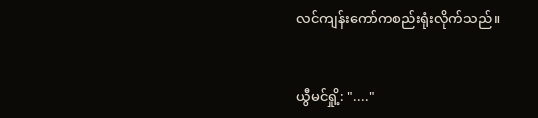လင်ကျန်းကော်ကစည်းရုံးလိုက်သည်။


ယွီမင်ရှို့: "...."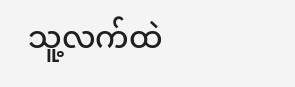သူ့လက်ထဲ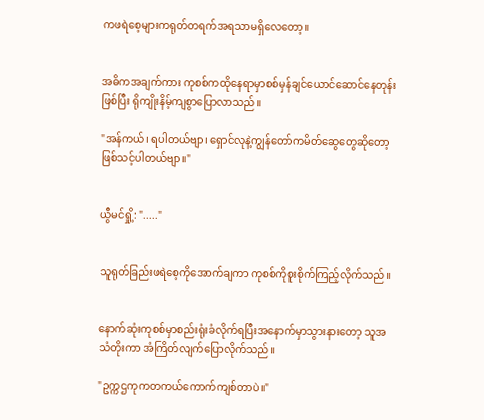ကဖရဲစေ့များကရုတ်တရက်အရသာမရှိလေတော့။


အဓိကအချက်ကား ကုစစ်ကထိုနေရာမှာစစ်မှန်ချင်ယောင်ဆောင်နေတုန်းဖြစ်ပြီး ရိုကျိုးနိမ့်ကျစွာပြောလာသည်။

"အန်ကယ်၊ ရပါတယ်ဗျာ၊ ရှောင်လုနဲ့ကျွန်တော်ကမိတ်ဆွေတွေဆိုတော့ ဖြစ်သင့်ပါတယ်ဗျာ။"


ယွီမင်ရှို့: "....."


သူရုတ်ခြည်းဖရဲစေ့ကိုအောက်ချကာ ကုစစ်ကိုစူးစိုက်ကြည့်လိုက်သည်။


နောက်ဆုံးကုစစ်မှာစည်းရုံးခံလိုက်ရပြီးအနောက်မှာသွားနားတော့ သူအသံတိုးကာ အံကြိတ်လျက်ပြောလိုက်သည်။

"ဥက္ကဌကုကတကယ်ကောက်ကျစ်တာပဲ။"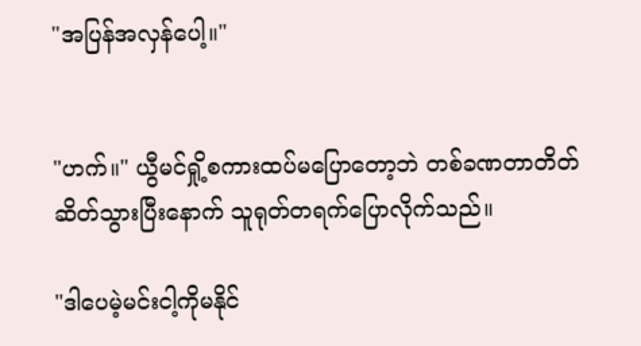"အပြန်အလှန်ပေါ့။"


"ဟက်။" ယွီမင်ရှို့စကားထပ်မပြောတော့ဘဲ တစ်ခဏတာတိတ်ဆိတ်သွားပြီးနောက် သူရုတ်တရက်ပြောလိုက်သည်။

"ဒါပေမဲ့မင်းငါ့ကိုမနိုင်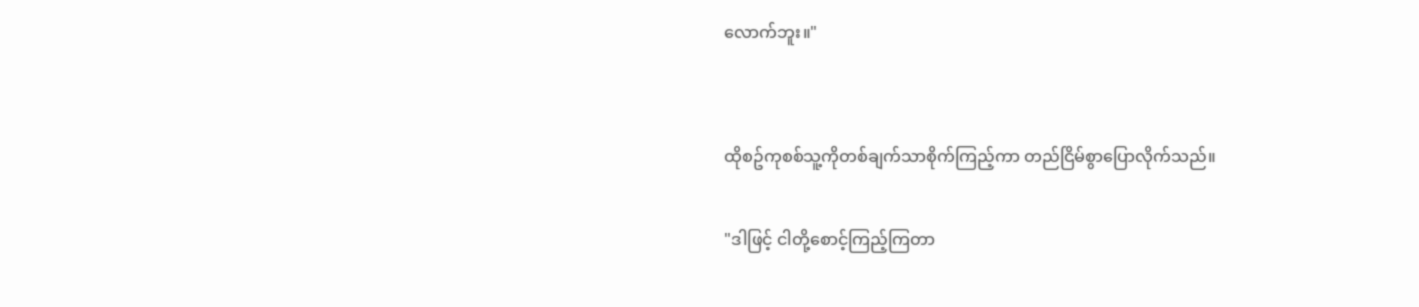လောက်ဘူး။"


ထိုစဥ်ကုစစ်သူ့ကိုတစ်ချက်သာစိုက်ကြည့်ကာ တည်ငြိမ်စွာပြောလိုက်သည်။

"ဒါဖြင့် ငါတို့စောင့်ကြည့်ကြတာ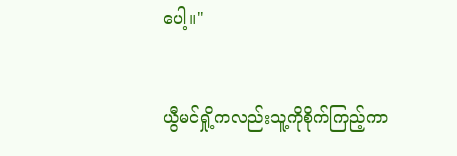ပေါ့။"


ယွီမင်ရှို့ကလည်းသူ့ကိုစိုက်ကြည့်ကာ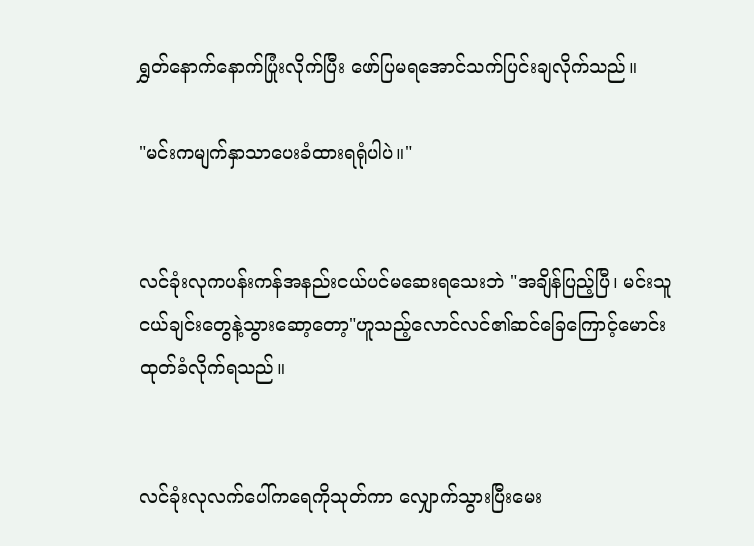ရွှတ်နောက်နောက်ပြုံးလိုက်ပြီး ဖော်ပြမရအောင်သက်ပြင်းချလိုက်သည်။

"မင်းကမျက်နှာသာပေးခံထားရရုံပါပဲ။"


လင်ခုံးလုကပန်းကန်အနည်းငယ်ပင်မဆေးရသေးဘဲ "အချိန်ပြည့်ပြီ၊ မင်းသူငယ်ချင်းတွေနဲ့သွားဆော့တော့"ဟူသည့်လောင်လင်၏ဆင်ခြေကြောင့်မောင်းထုတ်ခံလိုက်ရသည်။


လင်ခုံးလုလက်ပေါ်ကရေကိုသုတ်ကာ လျှောက်သွားပြီးမေး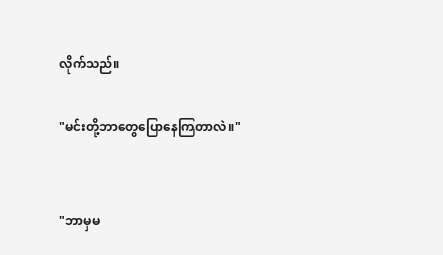လိုက်သည်။

"မင်းတို့ဘာတွေပြောနေကြတာလဲ။"


"ဘာမှမ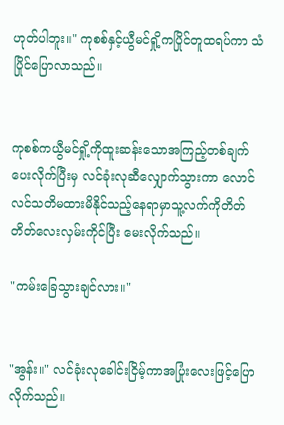ဟုတ်ပါဘူး။" ကုစစ်နှင့်ယွီမင်ရှို့ကပြိုင်တူထရပ်ကာ သံပြိုင်ပြောလာသည်။


ကုစစ်ကယွီမင်ရှို့ကိုထူးဆန်းသောအကြည့်တစ်ချက်ပေးလိုက်ပြီးမှ လင်ခုံးလုဆီလျှောက်သွားကာ လောင်လင်သတိမထားမိနိုင်သည့်နေရာမှာသူ့လက်ကိုတိတ်တိတ်လေးလှမ်းကိုင်ပြီး မေးလိုက်သည်။

"ကမ်းခြေသွားချင်လား။"


"အွန်း။" လင်ခုံးလုခေါင်းငြိမ့်ကာအပြုံးလေးဖြင့်ပြောလိုက်သည်။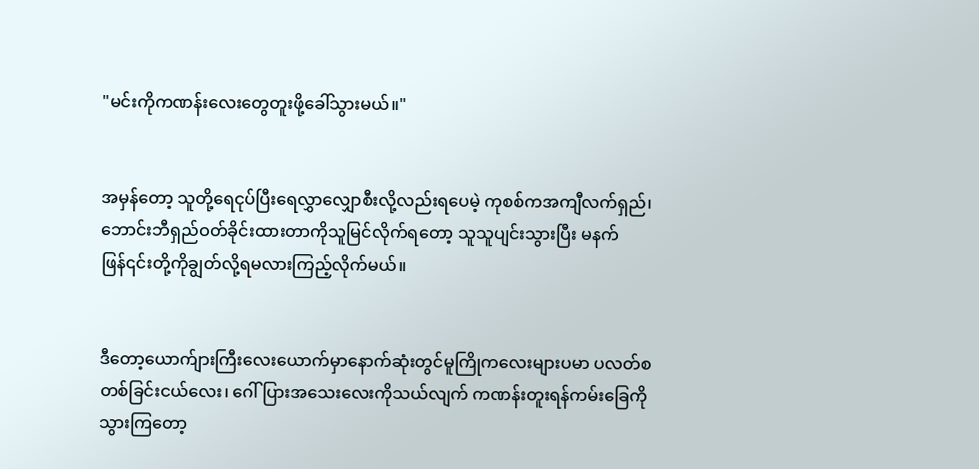"မင်းကိုကဏန်းလေးတွေတူးဖို့ခေါ်သွားမယ်။"


အမှန်တော့ သူတို့ရေငုပ်ပြီးရေလွှာလျှောစီးလို့လည်းရပေမဲ့ ကုစစ်ကအကျီလက်ရှည်၊ ဘောင်းဘီရှည်ဝတ်ခိုင်းထားတာကိုသူမြင်လိုက်ရတော့ သူသူပျင်းသွားပြီး မနက်ဖြန်၎င်းတို့ကိုချွတ်လို့ရမလားကြည့်လိုက်မယ်။


ဒီတော့ယောက်ျားကြီးလေးယောက်မှာနောက်ဆုံးတွင်မူကြိုကလေးများပမာ ပလတ်စတစ်ခြင်းငယ်လေး၊ ဂေါ်ပြားအသေးလေးကိုသယ်လျက် ကဏန်းတူးရန်ကမ်းခြေကိုသွားကြတော့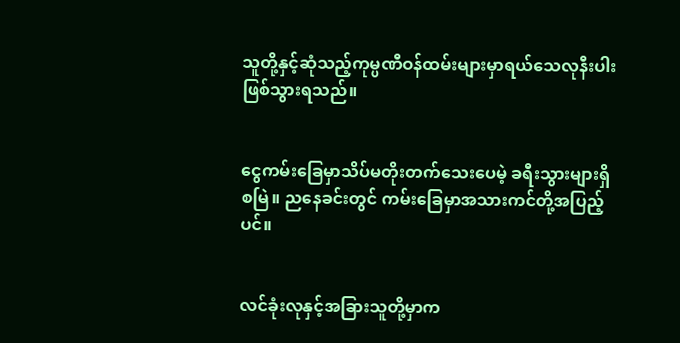သူတို့နှင့်ဆုံသည့်ကုမ္ပဏီဝန်ထမ်းများမှာရယ်သေလုနီးပါးဖြစ်သွားရသည်။


ငွေကမ်းခြေမှာသိပ်မတိုးတက်သေးပေမဲ့ ခရီးသွားများရှိစမြဲ။ ညနေခင်းတွင် ကမ်းခြေမှာအသားကင်တို့အပြည့်ပင်။


လင်ခုံးလုနှင့်အခြားသူတို့မှာက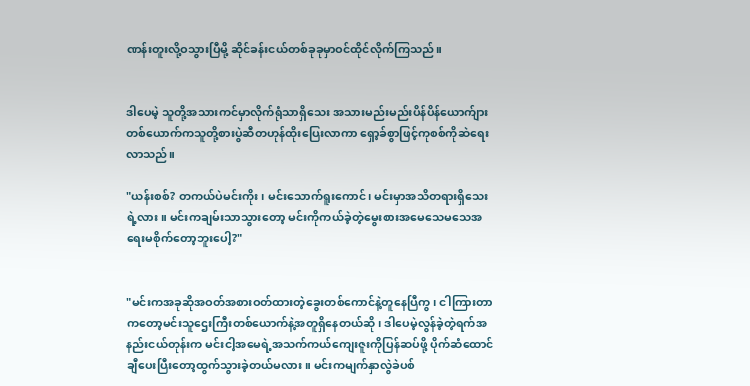ဏန်းတူးလို့ဝသွားပြီမို့ ဆိုင်ခန်းငယ်တစ်ခုခုမှာဝင်ထိုင်လိုက်ကြသည်။


ဒါပေမဲ့ သူတို့အသားကင်မှာလိုက်ရုံသာရှိသေး အသားမည်းမည်းပိန်ပိန်ယောက်ျားတစ်ယောက်ကသူတို့စားပွဲဆီတဟုန်ထိုးပြေးလာကာ ရှော့ခ်စွာဖြင့်ကုစစ်ကိုဆဲရေးလာသည်။

"ယန်းစစ်? တကယ်ပဲမင်းကိုး၊ မင်းသောက်ရူးကောင်၊ မင်းမှာအသိတရားရှိသေးရဲ့လား။ မင်းကချမ်းသာသွားတော့ မင်းကိုကယ်ခဲ့တဲ့မွေးစားအမေသေမသေအရေးမစိုက်တော့ဘူးပေါ့?"


"မင်းကအခုဆိုအဝတ်အစားဝတ်ထားတဲ့ခွေးတစ်ကောင်နဲ့တူနေပြီကွ၊ ငါကြားတာကတော့မင်းသူဌေးကြီးတစ်ယောက်နဲ့အတူရှိနေတယ်ဆို၊ ဒါပေမဲ့လွန်ခဲ့တဲ့ရက်အနည်းငယ်တုန်းက မင်းငါ့အမေရဲ့အသက်ကယ်ကျေးဇူးကိုပြန်ဆပ်ဖို့ ပိုက်ဆံထောင်ချီပေးပြီးတော့ထွက်သွားခဲ့တယ်မလား။ မင်းကမျက်နှာလွဲခဲပစ်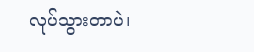လုပ်သွားတာပဲ၊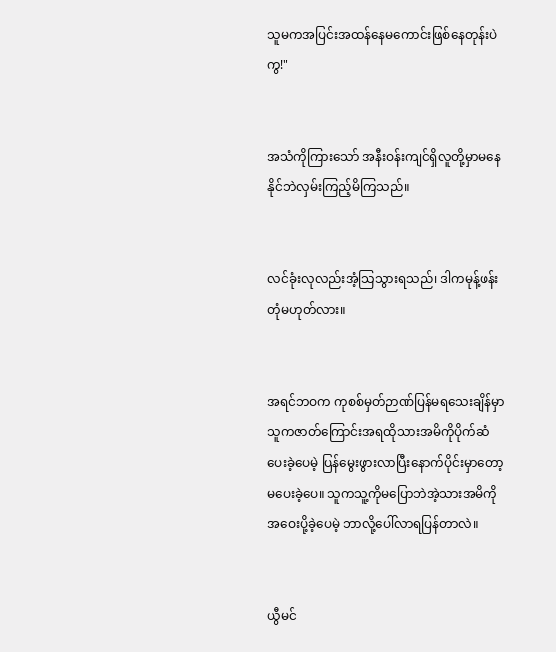သူမကအပြင်းအထန်နေမကောင်းဖြစ်နေတုန်းပဲကွ!"


အသံကိုကြားသော် အနီးဝန်းကျင်ရှိလူတို့မှာမနေနိုင်ဘဲလှမ်းကြည့်မိကြသည်။


လင်ခုံးလုလည်းအံ့သြသွားရသည်၊ ဒါကမုန့်ဖန်းတုံမဟုတ်လား။


အရင်ဘဝက ကုစစ်မှတ်ဉာဏ်ပြန်မရသေးချိန်မှာ သူကဇာတ်ကြောင်းအရထိုသားအမိကိုပိုက်ဆံပေးခဲ့ပေမဲ့ ပြန်မွေးဖွားလာပြီးနောက်ပိုင်းမှာတော့မပေးခဲ့ပေ။ သူကသူ့ကိုမပြောဘဲအဲ့သားအမိကိုအဝေးပို့ခဲ့ပေမဲ့ ဘာလို့ပေါ်လာရပြန်တာလဲ။


ယွီမင်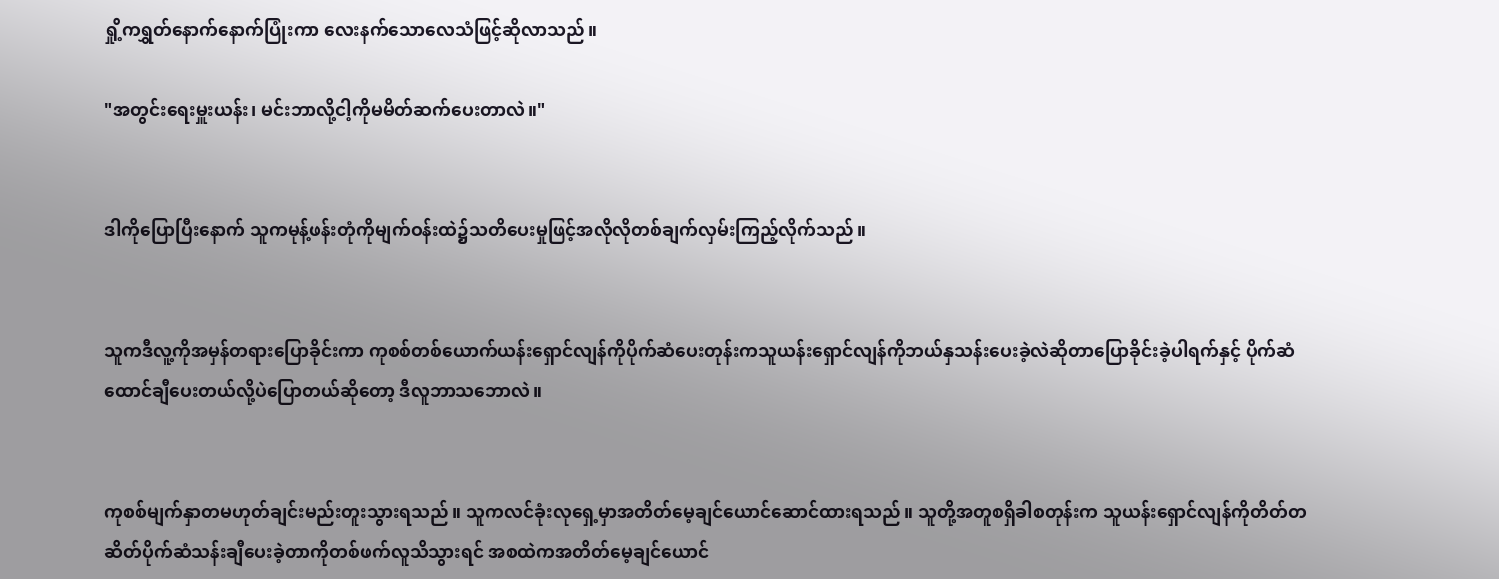ရှို့ကရွှတ်နောက်နောက်ပြုံးကာ လေးနက်သောလေသံဖြင့်ဆိုလာသည်။

"အတွင်းရေးမှူးယန်း၊ မင်းဘာလို့ငါ့ကိုမမိတ်ဆက်ပေးတာလဲ။"


ဒါကိုပြောပြီးနောက် သူကမုန့်ဖန်းတုံကိုမျက်ဝန်းထဲ၌သတိပေးမှုဖြင့်အလိုလိုတစ်ချက်လှမ်းကြည့်လိုက်သည်။


သူကဒီလူ့ကိုအမှန်တရားပြောခိုင်းကာ ကုစစ်တစ်ယောက်ယန်းရှောင်လျန်ကိုပိုက်ဆံပေးတုန်းကသူယန်းရှောင်လျန်ကိုဘယ်နှသန်းပေးခဲ့လဲဆိုတာပြောခိုင်းခဲ့ပါရက်နှင့် ပိုက်ဆံထောင်ချီပေးတယ်လို့ပဲပြောတယ်ဆိုတော့ ဒီလူဘာသဘောလဲ။


ကုစစ်မျက်နှာတမဟုတ်ချင်းမည်းတူးသွားရသည်။ သူကလင်ခုံးလုရှေ့မှာအတိတ်မေ့ချင်ယောင်ဆောင်ထားရသည်။ သူတို့အတူစရှိခါစတုန်းက သူယန်းရှောင်လျန်ကိုတိတ်တဆိတ်ပိုက်ဆံသန်းချီပေးခဲ့တာကိုတစ်ဖက်လူသိသွားရင် အစထဲကအတိတ်မေ့ချင်ယောင်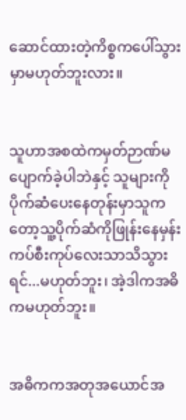ဆောင်ထားတဲ့ကိစ္စကပေါ်သွားမှာမဟုတ်ဘူးလား။


သူဟာအစထဲကမှတ်ဉာဏ်မပျောက်ခဲ့ပါဘဲနှင့် သူများကိုပိုက်ဆံပေးနေတုန်းမှာသူကတော့သူ့ပိုက်ဆံကိုဖြုန်းနေမှန်း ကပ်စီးကုပ်လေးသာသိသွားရင်...မဟုတ်ဘူး၊ အဲ့ဒါကအဓိကမဟုတ်ဘူး။


အဓိကကအတုအယောင်အ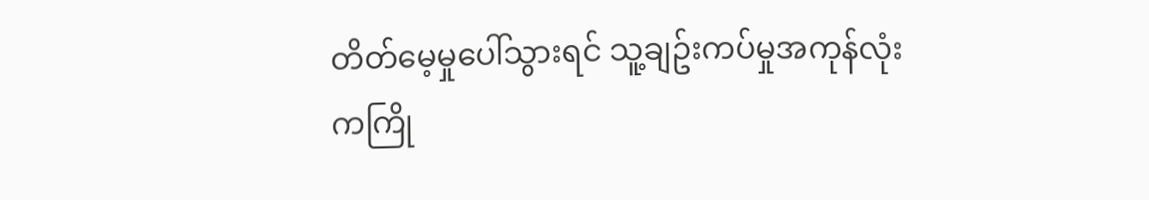တိတ်မေ့မှုပေါ်သွားရင် သူ့ချဥ်းကပ်မှုအကုန်လုံးကကြို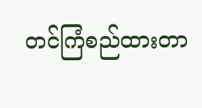တင်ကြံစည်ထားတာ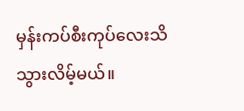မှန်းကပ်စီးကုပ်လေးသိသွားလိမ့်မယ်။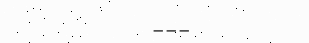___